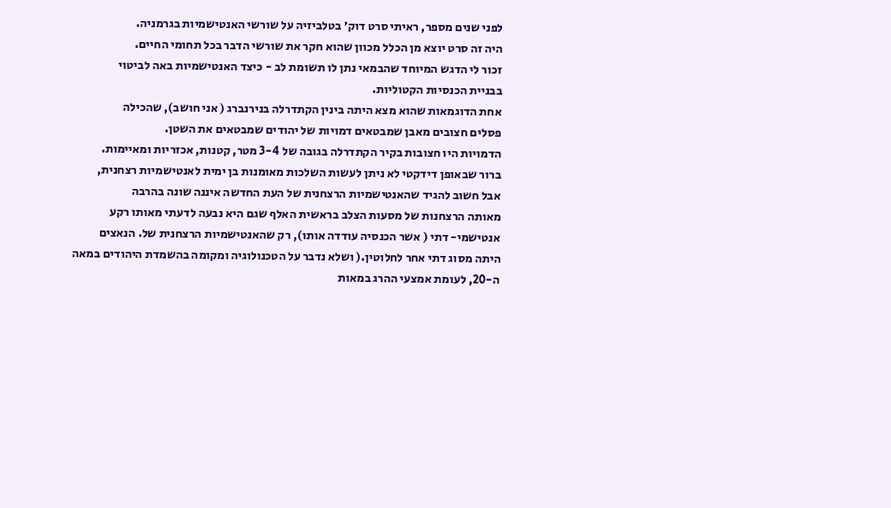לפני שנים מספר, ראיתי סרט דוק׳ בטלביזיה על שורשי האנטישמיות בגרמניה.
היה זה סרט יוצא מן הכלל מכוון שהוא חקר את שורשי הדבר בכל תחומי החיים.
זכור לי הדגש המיוחד שהבמאי נתן לו תשומת לב - כיצד האנטישמיות באה לביטוי
בבניית הכנסיות הקטוליות.
אחת הדוגמאות שהוא מצא היתה בינין הקתדרלה בנירנברג ( אני חושב), שהכילה
פסלים חצובים מאבן שמבטאים דמויות של יהודים שמבטאים את השטן.
הדמויות היו חצובות בקיר הקתדרלה בגובה של 3-4 מטר, קטנות, אכזריות ומאיימות.
ברור שבאופן דידקטי לא ניתן לעשות השלכות מאומנות בן ימית לאנטישמיות רצחנית,
אבל חשוב להגיד שהאנטישמיות הרצחנית של העת החדשה איננה שונה בהרבה
מאותה הרצחנות של מסעות הצלב בראשית האלף שגם היא נבעה לדעתי מאותו רקע
אנטישמי- דתי ( אשר הכנסיה עודדה אותו), רק שהאנטישמיות הרצחנית של. הנאצים
היתה מסוג דתי אחר לחלוטין.( ושלא נדבר על הטכנולוגיה ומקומה בהשמדת היהודים במאה
ה-20, לעומת אמצעי ההרג במאות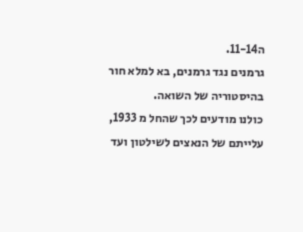ה11-14.
גרמנים נגד גרמנים, בא למלא חור בהיסטוריה של השואה.
כולנו מודעים לכך שהחל מ 1933, עלייתם של הנאצים לשילטון ועד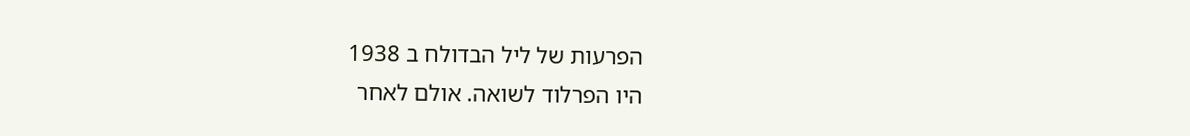הפרעות של ליל הבדולח ב 1938
היו הפרלוד לשואה. אולם לאחר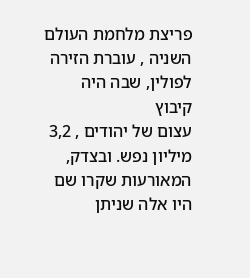פריצת מלחמת העולם השניה , עוברת הזירה לפולין, שבה היה קיבוץ
עצום של יהודים , 3,2 מיליון נפש. ובצדק, המאורעות שקרו שם היו אלה שניתן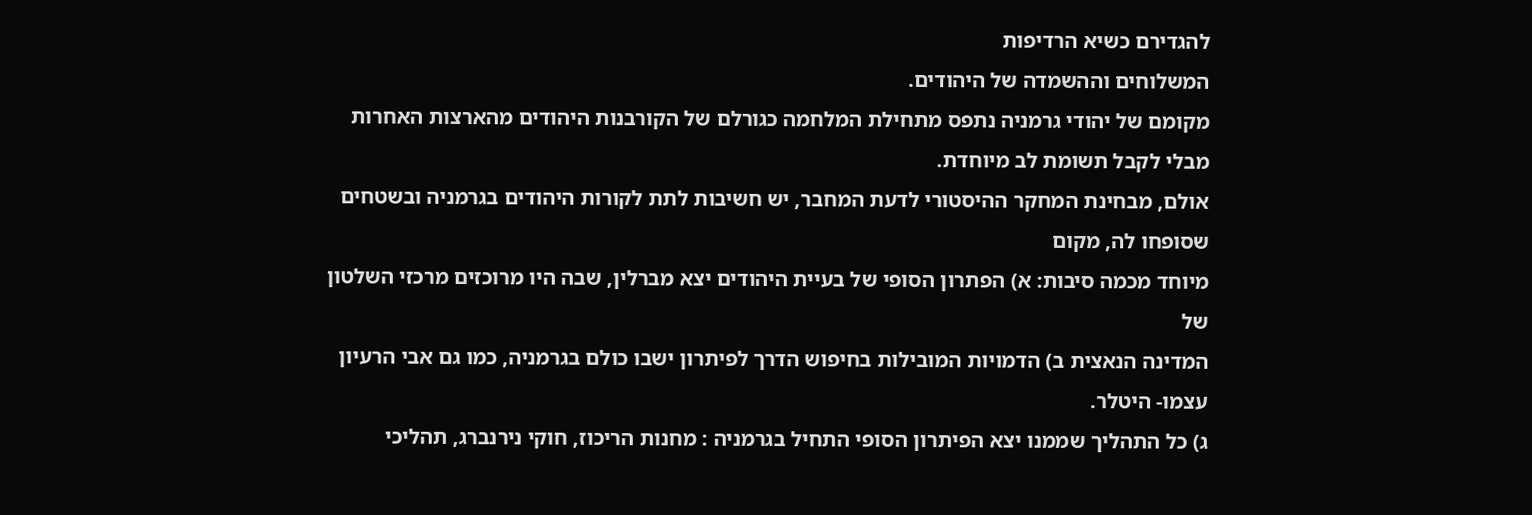להגדירם כשיא הרדיפות
המשלוחים וההשמדה של היהודים.
מקומם של יהודי גרמניה נתפס מתחילת המלחמה כגורלם של הקורבנות היהודים מהארצות האחרות
מבלי לקבל תשומת לב מיוחדת.
אולם, מבחינת המחקר ההיסטורי לדעת המחבר, יש חשיבות לתת לקורות היהודים בגרמניה ובשטחים שסופחו לה, מקום
מיוחד מכמה סיבות: א) הפתרון הסופי של בעיית היהודים יצא מברלין, שבה היו מרוכזים מרכזי השלטון של
המדינה הנאצית ב) הדמויות המובילות בחיפוש הדרך לפיתרון ישבו כולם בגרמניה, כמו גם אבי הרעיון עצמו- היטלר.
ג) כל התהליך שממנו יצא הפיתרון הסופי התחיל בגרמניה : מחנות הריכוז, חוקי נירנברג, תהליכי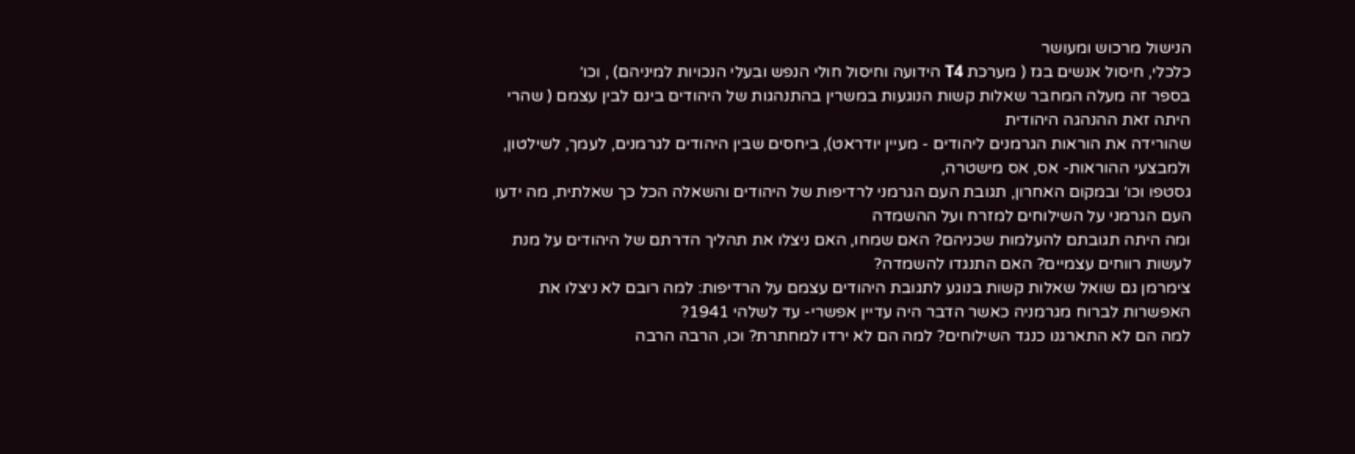הנישול מרכוש ומעושר
כלכלי, חיסול אנשים בגז ( מערכת T4 הידועה וחיסול חולי הנפש ובעלי הנכויות למיניהם) , וכו׳
בספר זה מעלה המחבר שאלות קשות הנוגעות במשרין בהתנהגות של היהודים בינם לבין עצמם ( שהרי היתה זאת ההנהגה היהודית
שהורידה את הוראות הגרמנים ליהודים - מעיין יודראט), ביחסים שבין היהודים לגרמנים, לעמך, לשילטון, ולמבצעי ההוראות- אס, אס מישטרה,
גסטפו וכו׳ ובמקום האחרון, תגובת העם הגרמני לרדיפות של היהודים והשאלה הכל כך שאלתית, מה ידעו העם הגרמני על השילוחים למזרח ועל ההשמדה
ומה היתה תגובתם להעלמות שכניהם? האם שמחו, האם ניצלו את תהליך הדרתם של היהודים על מנת לעשות רווחים עצמיים? האם התנגדו להשמדה?
צימרמן גם שואל שאלות קשות בנוגע לתגובת היהודים עצמם על הרדיפות: למה רובם לא ניצלו את האפשרות לברוח מגרמניה כאשר הדבר היה עדיין אפשרי- עד לשלהי 1941?
למה הם לא התארגנו כנגד השילוחים? למה הם לא ירדו למחתרת? וכו, הרבה הרבה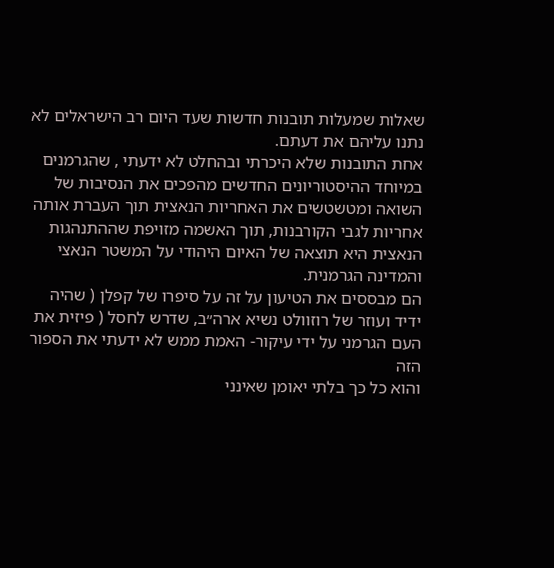שאלות שמעלות תובנות חדשות שעד היום רב הישראלים לא נתנו עליהם את דעתם.
אחת התובנות שלא היכרתי ובהחלט לא ידעתי , שהגרמנים במיוחד ההיסטוריונים החדשים מהפכים את הנסיבות של השואה ומטשטשים את האחריות הנאצית תוך העברת אותה
אחריות לגבי הקורבנות, תוך האשמה מזויפת שההתנהגות הנאצית היא תוצאה של האיום היהודי על המשטר הנאצי והמדינה הגרמנית.
הם מבססים את הטיעון על זה על סיפרו של קפלן ( שהיה ידיד ועוזר של רוזוולט נשיא ארה״ב, שדרש לחסל ( פיזית את העם הגרמני על ידי עיקור- האמת ממש לא ידעתי את הספור הזה
והוא כל כך בלתי יאומן שאינני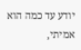יודע עד כמה הוא אמיתי,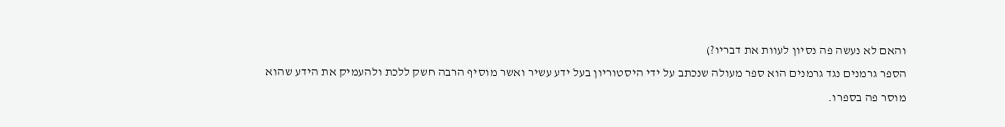והאם לא נעשה פה נסיון לעוות את דבריו?)
הספר גרמנים נגד גרמנים הוא ספר מעולה שנכתב על ידי היסטוריון בעל ידע עשיר ואשר מוסיף הרבה חשק ללכת ולהעמיק את הידע שהוא מוסר פה בספרו.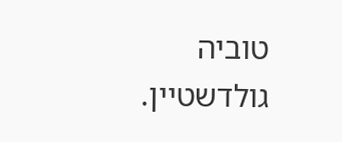טוביה גולדשטיין.